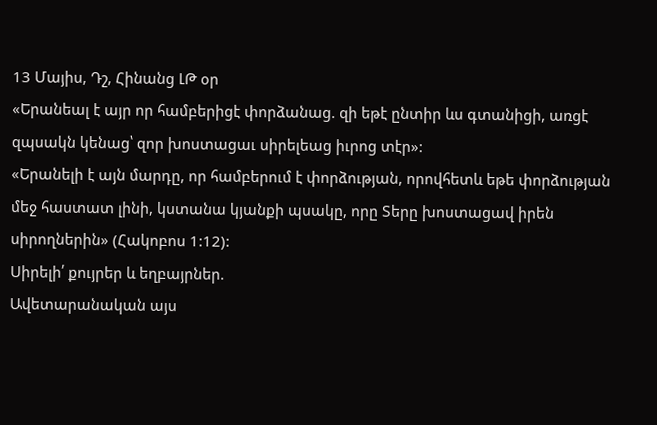13 Մայիս, Դշ, Հինանց ԼԹ օր
«Երանեալ է այր որ համբերիցէ փորձանաց. զի եթէ ընտիր ևս գտանիցի, առցէ զպսակն կենաց՝ զոր խոստացաւ սիրելեաց իւրոց տէր»:
«Երանելի է այն մարդը, որ համբերում է փորձության, որովհետև եթե փորձության մեջ հաստատ լինի, կստանա կյանքի պսակը, որը Տերը խոստացավ իրեն սիրողներին» (Հակոբոս 1:12):
Սիրելի՛ քույրեր և եղբայրներ.
Ավետարանական այս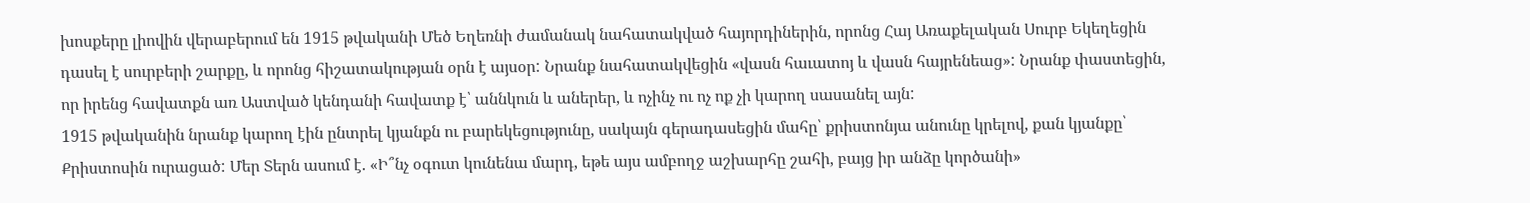խոսքերը լիովին վերաբերում են 1915 թվականի Մեծ Եղեռնի ժամանակ նահատակված հայորդիներին, որոնց Հայ Առաքելական Սուրբ Եկեղեցին դասել է սուրբերի շարքը, և որոնց հիշատակության օրն է այսօր: Նրանք նահատակվեցին «վասն հաւատոյ և վասն հայրենեաց»: Նրանք փաստեցին, որ իրենց հավատքն առ Աստված կենդանի հավատք է՝ աննկուն և աներեր, և ոչինչ ու ոչ ոք չի կարող սասանել այն:
1915 թվականին նրանք կարող էին ընտրել կյանքն ու բարեկեցությունը, սակայն գերադասեցին մահը՝ քրիստոնյա անունը կրելով, քան կյանքը՝ Քրիստոսին ուրացած: Մեր Տերն ասում է. «Ի՞նչ օգուտ կունենա մարդ, եթե այս ամբողջ աշխարհը շահի, բայց իր անձը կործանի»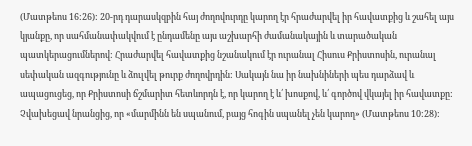(Մատթեոս 16:26): 20-րդ դարասկզբին հայ ժողովուրդը կարող էր հրաժարվել իր հավատքից և շահել այս կյանքը, որ սահմանափակվում է ընդամենը այս աշխարհի ժամանակային և տարածական պատկերացումներով: Հրաժարվել հավատքից նշանակում էր ուրանալ Հիսուս Քրիստոսին, ուրանալ սեփական ազգությունը և ձուլվել թուրք ժողովրդին: Սակայն նա իր նախնիների պես դարձավ և ապացուցեց, որ Քրիստոսի ճշմարիտ հետևորդն է, որ կարող է և՛ խոսքով, և՛ գործով վկայել իր հավատքը: Չվախեցավ նրանցից, որ «մարմինն են սպանում, բայց հոգին սպանել չեն կարող» (Մատթեոս 10:28):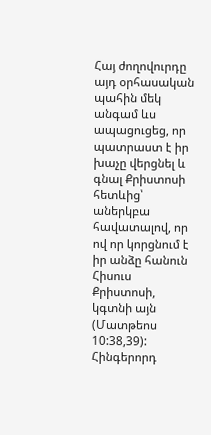Հայ ժողովուրդը այդ օրհասական պահին մեկ անգամ ևս ապացուցեց, որ պատրաստ է իր խաչը վերցնել և գնալ Քրիստոսի հետևից՝ աներկբա հավատալով, որ ով որ կորցնում է իր անձը հանուն Հիսուս Քրիստոսի, կգտնի այն (Մատթեոս 10:38,39): Հինգերորդ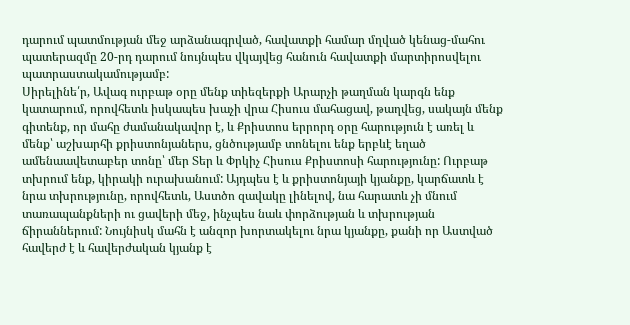դարում պատմության մեջ արձանագրված, հավատքի համար մղված կենաց-մահու պատերազմը 20-րդ դարում նույնպես վկայվեց հանուն հավատքի մարտիրոսվելու պատրաստակամությամբ:
Սիրելինե՛ր, Ավագ ուրբաթ օրը մենք տիեզերքի Արարչի թաղման կարգն ենք կատարում, որովհետև իսկապես խաչի վրա Հիսուս մահացավ, թաղվեց, սակայն մենք գիտենք, որ մահը ժամանակավոր է, և Քրիստոս երրորդ օրը հարություն է առել և մենք՝ աշխարհի քրիստոնյաներս, ցնծությամբ տոնելու ենք երբևէ եղած ամենաավետաբեր տոնը՝ մեր Տեր և Փրկիչ Հիսուս Քրիստոսի հարությունը: Ուրբաթ տխրում ենք, կիրակի ուրախանում: Այդպես է և քրիստոնյայի կյանքը, կարճատև է նրա տխրությունը, որովհետև, Աստծո զավակը լինելով, նա հարատև չի մնում տառապանքների ու ցավերի մեջ, ինչպես նաև փորձության և տխրության ճիրաններում: Նույնիսկ մահն է անզոր խորտակելու նրա կյանքը, քանի որ Աստված հավերժ է և հավերժական կյանք է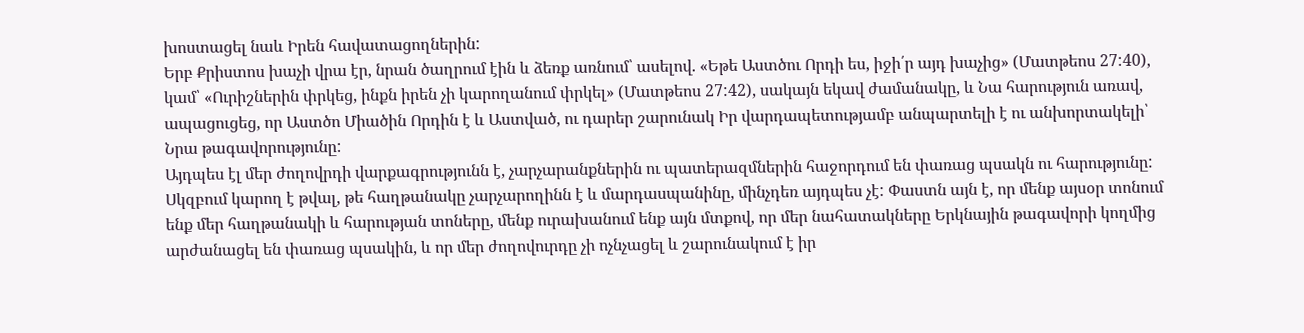խոստացել նաև Իրեն հավատացողներին:
Երբ Քրիստոս խաչի վրա էր, նրան ծաղրում էին և ձեռք առնում՝ ասելով. «Եթե Աստծու Որդի ես, իջի՛ր այդ խաչից» (Մատթեոս 27:40), կամ՝ «Ուրիշներին փրկեց, ինքն իրեն չի կարողանում փրկել» (Մատթեոս 27:42), սակայն եկավ ժամանակը, և Նա հարություն առավ, ապացուցեց, որ Աստծո Միածին Որդին է և Աստված, ու դարեր շարունակ Իր վարդապետությամբ անպարտելի է ու անխորտակելի՝ Նրա թագավորությունը:
Այդպես էլ մեր ժողովրդի վարքագրությունն է, չարչարանքներին ու պատերազմներին հաջորդում են փառաց պսակն ու հարությունը: Սկզբում կարող է թվալ, թե հաղթանակը չարչարողինն է և մարդասպանինը, մինչդեռ այդպես չէ: Փաստն այն է, որ մենք այսօր տոնում ենք մեր հաղթանակի և հարության տոները, մենք ուրախանում ենք այն մտքով, որ մեր նահատակները Երկնային թագավորի կողմից արժանացել են փառաց պսակին, և որ մեր ժողովուրդը չի ոչնչացել և շարունակում է իր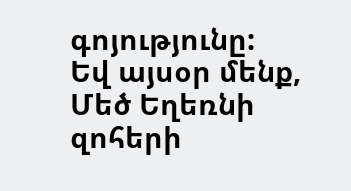գոյությունը:
Եվ այսօր մենք, Մեծ Եղեռնի զոհերի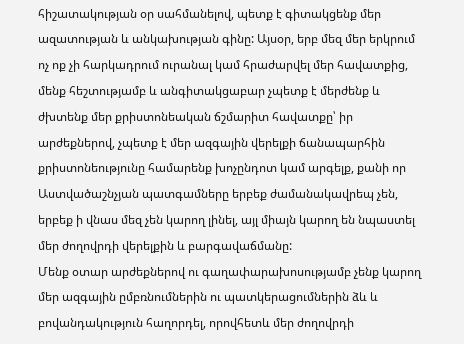հիշատակության օր սահմանելով, պետք է գիտակցենք մեր ազատության և անկախության գինը: Այսօր, երբ մեզ մեր երկրում ոչ ոք չի հարկադրում ուրանալ կամ հրաժարվել մեր հավատքից, մենք հեշտությամբ և անգիտակցաբար չպետք է մերժենք և ժխտենք մեր քրիստոնեական ճշմարիտ հավատքը՝ իր արժեքներով, չպետք է մեր ազգային վերելքի ճանապարհին քրիստոնեությունը համարենք խոչընդոտ կամ արգելք, քանի որ Աստվածաշնչյան պատգամները երբեք ժամանակավրեպ չեն, երբեք ի վնաս մեզ չեն կարող լինել, այլ միայն կարող են նպաստել մեր ժողովրդի վերելքին և բարգավաճմանը:
Մենք օտար արժեքներով ու գաղափարախոսությամբ չենք կարող մեր ազգային ըմբռնումներին ու պատկերացումներին ձև և բովանդակություն հաղորդել, որովհետև մեր ժողովրդի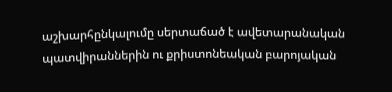աշխարհընկալումը սերտաճած է ավետարանական պատվիրաններին ու քրիստոնեական բարոյական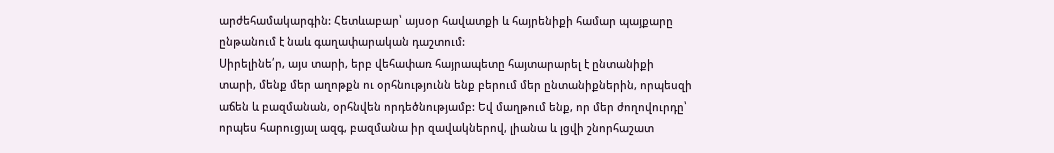արժեհամակարգին: Հետևաբար՝ այսօր հավատքի և հայրենիքի համար պայքարը ընթանում է նաև գաղափարական դաշտում:
Սիրելինե՛ր, այս տարի, երբ վեհափառ հայրապետը հայտարարել է ընտանիքի տարի, մենք մեր աղոթքն ու օրհնությունն ենք բերում մեր ընտանիքներին, որպեսզի աճեն և բազմանան, օրհնվեն որդեծնությամբ: Եվ մաղթում ենք, որ մեր ժողովուրդը՝ որպես հարուցյալ ազգ, բազմանա իր զավակներով, լիանա և լցվի շնորհաշատ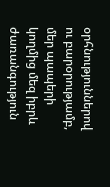օրհնություններով ու բարօրությամբ, մեր պապերի կողմից մեզ իբրև ժառանգություն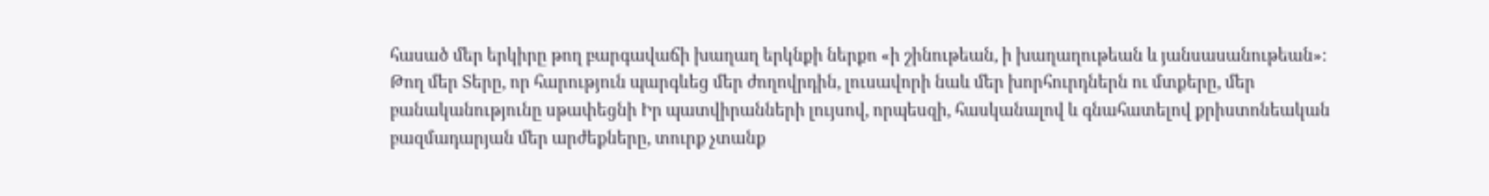հասած մեր երկիրը թող բարգավաճի խաղաղ երկնքի ներքո «ի շինութեան, ի խաղաղութեան և յանսասանութեան»:
Թող մեր Տերը, որ հարություն պարգևեց մեր ժողովրդին, լուսավորի նաև մեր խորհուրդներն ու մտքերը, մեր բանականությունը սթափեցնի Իր պատվիրանների լույսով, որպեսզի, հասկանալով և գնահատելով քրիստոնեական բազմադարյան մեր արժեքները, տուրք չտանք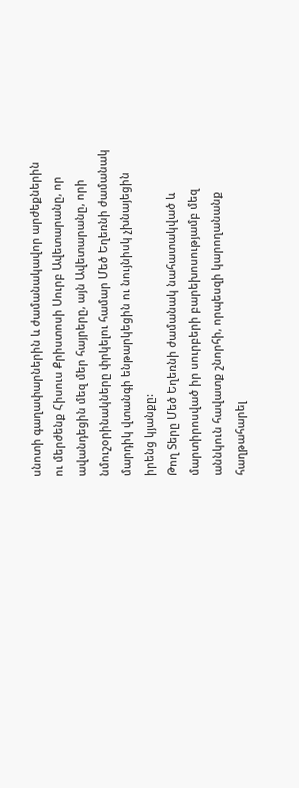սնոտի գաղափարներին և ժամանակավոր արժեքներին ու մերժենք Հիսուս Քրիստոսի Սուրբ Ավետարանը, որ ավանդեցին մեզ մեր հայրերը, այն Ավետարանը, որի նմուշօրինակները փրկելու համար Մեծ Եղեռնի ժամանակ մարդիկ վտանգի ենթարկեցին ու նույնիսկ չխնայեցին իրենց կյանքը:
Թող Տերը Մեծ Եղեռնի ժամանակ նահատակված և մարտիրոսված իր սուրբերի բարեխոսությամբ մեզ աննկուն հավատք շնորհի, որպեսզի կարողանանք հաղթահարել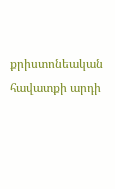քրիստոնեական հավատքի արդի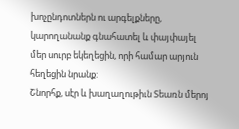խոչընդոտներն ու արգելքները, կարողանանք գնահատել և փայփայել մեր սուրբ եկեղեցին, որի համար արյուն հեղեցին նրանք:
Շնորհք, սէր և խաղաղութիւն Տեառն մերոյ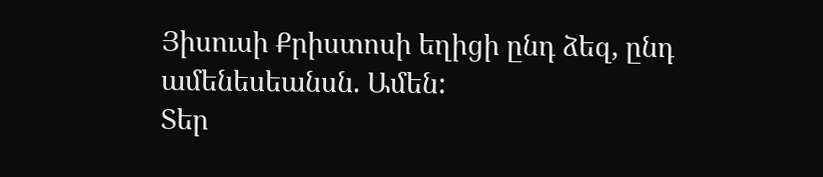Յիսուսի Քրիստոսի եղիցի ընդ ձեզ, ընդ ամենեսեանսն. Ամեն:
Տեր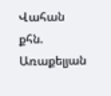Վահան քհն. Առաքելյան